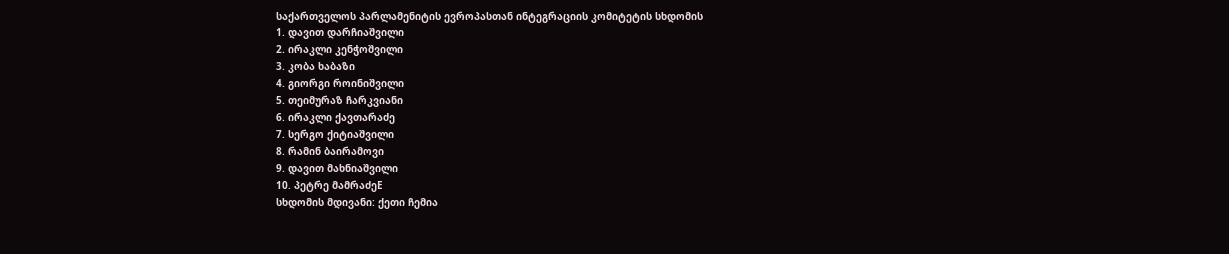საქართველოს პარლამენიტის ევროპასთან ინტეგრაციის კომიტეტის სხდომის
1. დავით დარჩიაშვილი
2. ირაკლი კენჭოშვილი
3. კობა ხაბაზი
4. გიორგი როინიშვილი
5. თეიმურაზ ჩარკვიანი
6. ირაკლი ქავთარაძე
7. სერგო ქიტიაშვილი
8. რამინ ბაირამოვი
9. დავით მახნიაშვილი
10. პეტრე მამრაძეE
სხდომის მდივანი: ქეთი ჩემია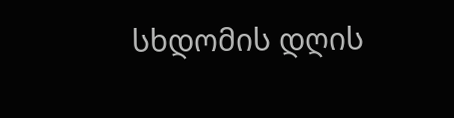სხდომის დღის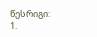წესრიგი:
1.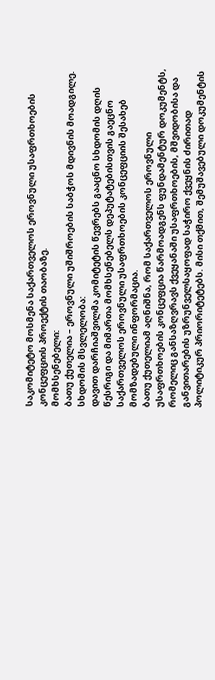საკომიტეტო მოსმენა საქართველოს ეროვნული უსაფრთხოების კონცეფციის პროექტის თაობაზე.
მომხსენებელი:
ბათუ ქუთელია – ეროვნული უშიშროების საბჭოს მდივნის მოადგილე.
სხდომის მსვლელობა:
დავით დარჩიაშვილმა კომიტეტის წევრებს გააცნო სხდომის დღის წესრიგი და მიმართა მომხსენებელს დეპუტატებისთვის გაეცნო საქართველოს ეროვნული უსაფრთხოების კონცეფციის შესახებ მომზადებული ინფორმაცია.
ბათუ ქუთელიამ აღნიშნა, რომ საქართველოს ეროვნული უსაფრთხოების კონცეფცია წარმოადგენს ფუნდამენტურ დოკუმენტს, რომელიც განსაზღვრავს ქვეყანაში უსაფრთხოების, მშვიდობისა და განვითარების უზრუნველსაყოფად საჭირო ქვეყნის ძირითად პოლიტიკურ პრიორიტეტებს. მისი თქმით, შემუშავებული დოკუმენტის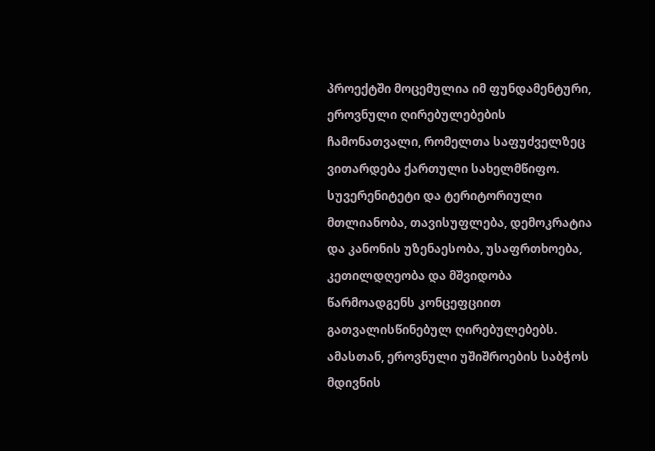პროექტში მოცემულია იმ ფუნდამენტური, ეროვნული ღირებულებების ჩამონათვალი, რომელთა საფუძველზეც ვითარდება ქართული სახელმწიფო. სუვერენიტეტი და ტერიტორიული მთლიანობა, თავისუფლება, დემოკრატია და კანონის უზენაესობა, უსაფრთხოება, კეთილდღეობა და მშვიდობა წარმოადგენს კონცეფციით გათვალისწინებულ ღირებულებებს. ამასთან, ეროვნული უშიშროების საბჭოს მდივნის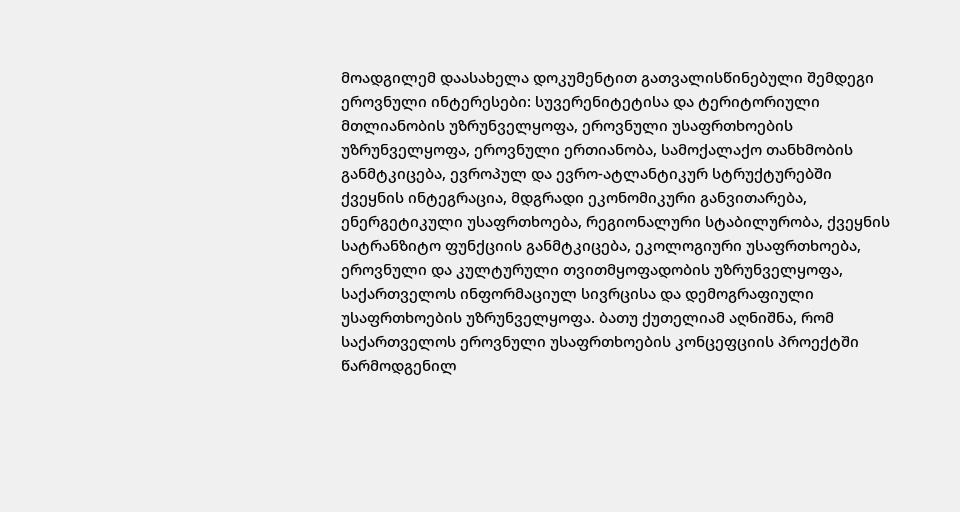მოადგილემ დაასახელა დოკუმენტით გათვალისწინებული შემდეგი ეროვნული ინტერესები: სუვერენიტეტისა და ტერიტორიული მთლიანობის უზრუნველყოფა, ეროვნული უსაფრთხოების უზრუნველყოფა, ეროვნული ერთიანობა, სამოქალაქო თანხმობის განმტკიცება, ევროპულ და ევრო-ატლანტიკურ სტრუქტურებში ქვეყნის ინტეგრაცია, მდგრადი ეკონომიკური განვითარება, ენერგეტიკული უსაფრთხოება, რეგიონალური სტაბილურობა, ქვეყნის სატრანზიტო ფუნქციის განმტკიცება, ეკოლოგიური უსაფრთხოება, ეროვნული და კულტურული თვითმყოფადობის უზრუნველყოფა, საქართველოს ინფორმაციულ სივრცისა და დემოგრაფიული უსაფრთხოების უზრუნველყოფა. ბათუ ქუთელიამ აღნიშნა, რომ საქართველოს ეროვნული უსაფრთხოების კონცეფციის პროექტში წარმოდგენილ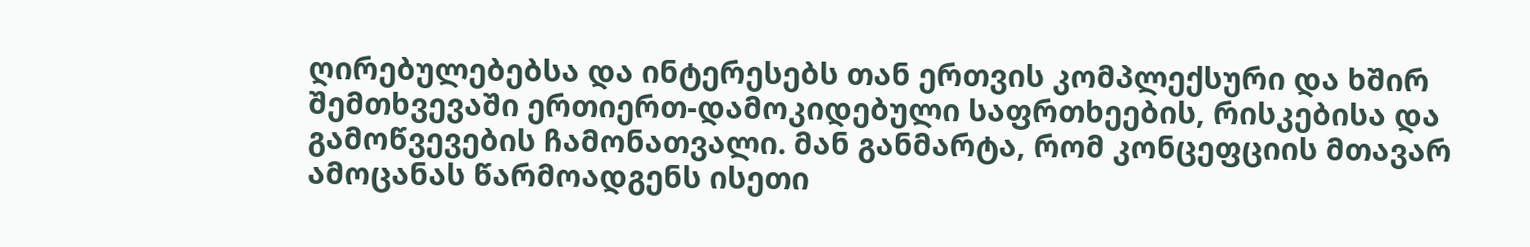ღირებულებებსა და ინტერესებს თან ერთვის კომპლექსური და ხშირ შემთხვევაში ერთიერთ-დამოკიდებული საფრთხეების, რისკებისა და გამოწვევების ჩამონათვალი. მან განმარტა, რომ კონცეფციის მთავარ ამოცანას წარმოადგენს ისეთი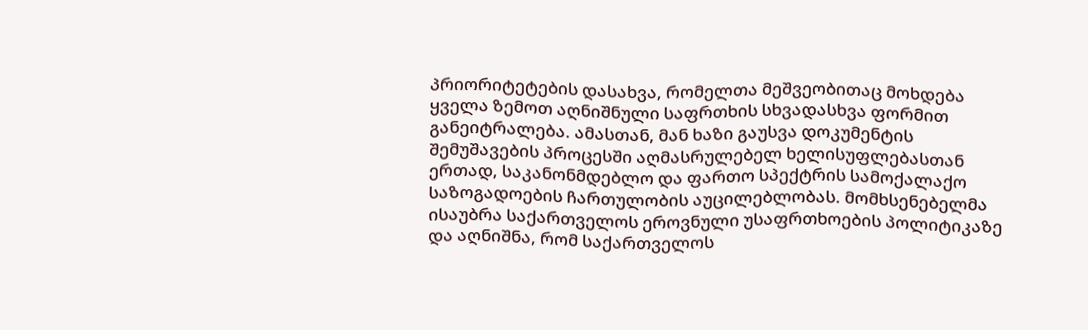პრიორიტეტების დასახვა, რომელთა მეშვეობითაც მოხდება ყველა ზემოთ აღნიშნული საფრთხის სხვადასხვა ფორმით განეიტრალება. ამასთან, მან ხაზი გაუსვა დოკუმენტის შემუშავების პროცესში აღმასრულებელ ხელისუფლებასთან ერთად, საკანონმდებლო და ფართო სპექტრის სამოქალაქო საზოგადოების ჩართულობის აუცილებლობას. მომხსენებელმა ისაუბრა საქართველოს ეროვნული უსაფრთხოების პოლიტიკაზე და აღნიშნა, რომ საქართველოს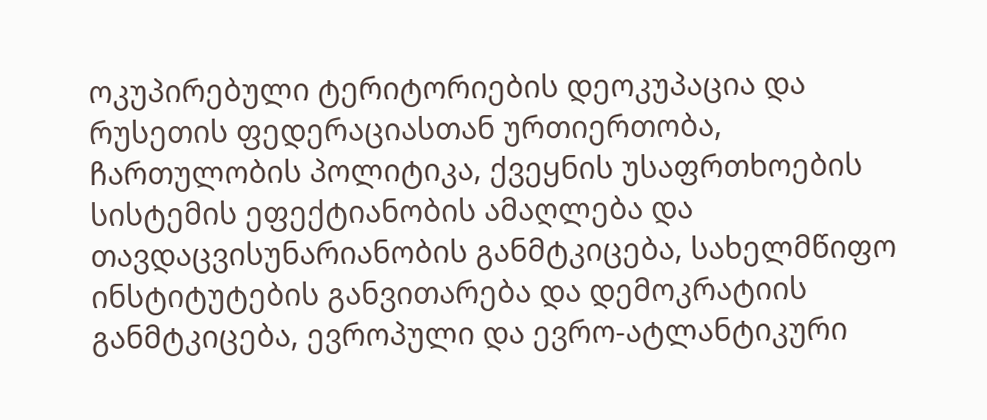ოკუპირებული ტერიტორიების დეოკუპაცია და რუსეთის ფედერაციასთან ურთიერთობა, ჩართულობის პოლიტიკა, ქვეყნის უსაფრთხოების სისტემის ეფექტიანობის ამაღლება და თავდაცვისუნარიანობის განმტკიცება, სახელმწიფო ინსტიტუტების განვითარება და დემოკრატიის განმტკიცება, ევროპული და ევრო-ატლანტიკური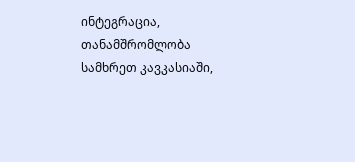ინტეგრაცია, თანამშრომლობა სამხრეთ კავკასიაში,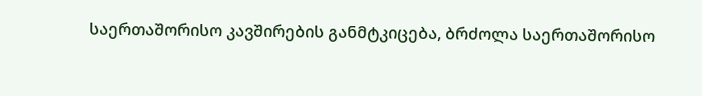საერთაშორისო კავშირების განმტკიცება, ბრძოლა საერთაშორისო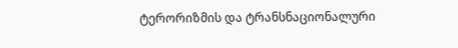ტერორიზმის და ტრანსნაციონალური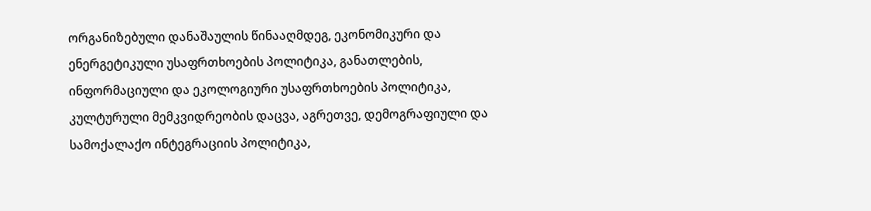ორგანიზებული დანაშაულის წინააღმდეგ, ეკონომიკური და ენერგეტიკული უსაფრთხოების პოლიტიკა, განათლების, ინფორმაციული და ეკოლოგიური უსაფრთხოების პოლიტიკა, კულტურული მემკვიდრეობის დაცვა, აგრეთვე, დემოგრაფიული და სამოქალაქო ინტეგრაციის პოლიტიკა,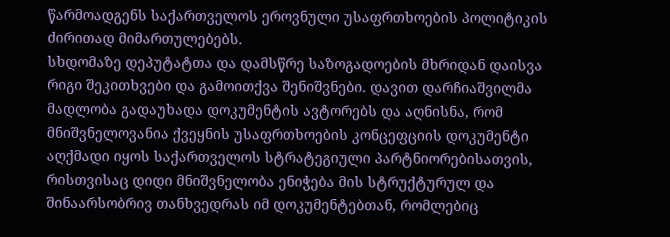წარმოადგენს საქართველოს ეროვნული უსაფრთხოების პოლიტიკის ძირითად მიმართულებებს.
სხდომაზე დეპუტატთა და დამსწრე საზოგადოების მხრიდან დაისვა რიგი შეკითხვები და გამოითქვა შენიშვნები. დავით დარჩიაშვილმა მადლობა გადაუხადა დოკუმენტის ავტორებს და აღნისნა, რომ მნიშვნელოვანია ქვეყნის უსაფრთხოების კონცეფციის დოკუმენტი აღქმადი იყოს საქართველოს სტრატეგიული პარტნიორებისათვის, რისთვისაც დიდი მნიშვნელობა ენიჭება მის სტრუქტურულ და შინაარსობრივ თანხვედრას იმ დოკუმენტებთან, რომლებიც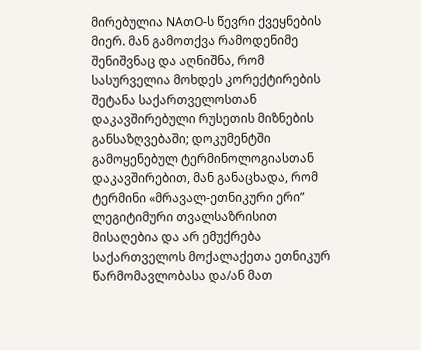მირებულია NAთO-ს წევრი ქვეყნების მიერ. მან გამოთქვა რამოდენიმე შენიშვნაც და აღნიშნა, რომ სასურველია მოხდეს კორექტირების შეტანა საქართველოსთან დაკავშირებული რუსეთის მიზნების განსაზღვებაში; დოკუმენტში გამოყენებულ ტერმინოლოგიასთან დაკავშირებით, მან განაცხადა, რომ ტერმინი «მრავალ-ეთნიკური ერი” ლეგიტიმური თვალსაზრისით მისაღებია და არ ემუქრება საქართველოს მოქალაქეთა ეთნიკურ წარმომავლობასა და/ან მათ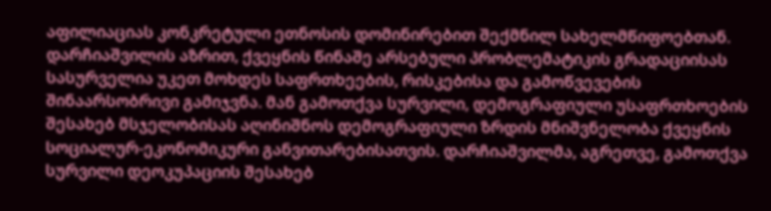აფილიაციას კონკრეტული ეთნოსის დომინირებით შექმნილ სახელმწიფოებთან. დარჩიაშვილის აზრით, ქვეყნის წინაშე არსებული პრობლემატიკის გრადაციისას სასურველია უკეთ მოხდეს საფრთხეების, რისკებისა და გამოწვევების შინაარსობრივი გამიჯვნა. მან გამოთქვა სურვილი, დემოგრაფიული უსაფრთხოების შესახებ მსჯელობისას აღინიშნოს დემოგრაფიული ზრდის მნიშვნელობა ქვეყნის სოციალურ-ეკონომიკური განვითარებისათვის. დარჩიაშვილმა, აგრეთვე, გამოთქვა სურვილი დეოკუპაციის შესახებ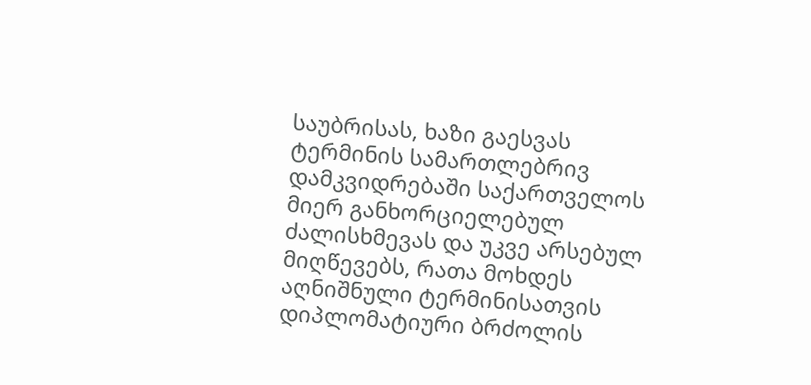საუბრისას, ხაზი გაესვას ტერმინის სამართლებრივ დამკვიდრებაში საქართველოს მიერ განხორციელებულ ძალისხმევას და უკვე არსებულ მიღწევებს, რათა მოხდეს აღნიშნული ტერმინისათვის დიპლომატიური ბრძოლის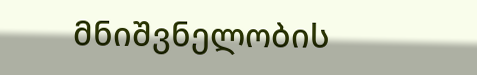მნიშვნელობის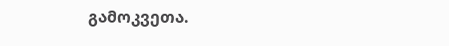გამოკვეთა.